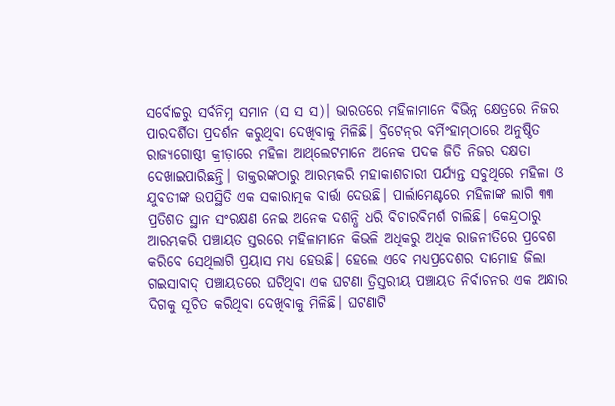ସର୍ବୋଚ୍ଚରୁ ସର୍ବନିମ୍ନ ସମାନ (ସ ସ ସ)। ଭାରତରେ ମହିଳାମାନେ ବିଭିନ୍ନ କ୍ଷେତ୍ରରେ ନିଜର ପାରଦର୍ଶିତା ପ୍ରଦର୍ଶନ କରୁଥିବା ଦେଖିବାକୁ ମିଳିଛି। ବ୍ରିଟେନ୍‌ର ବର୍ମିଂହାମ୍‌ଠାରେ ଅନୁଷ୍ଠିତ ରାଜ୍ୟଗୋଷ୍ଠୀ କ୍ରୀଡ଼ାରେ ମହିଳା ଆଥ୍‌ଲେଟମାନେ ଅନେକ ପଦକ ଜିତି ନିଜର ଦକ୍ଷତା ଦେଖାଇପାରିଛନ୍ତି। ଡାକ୍ତରଙ୍କଠାରୁ ଆରମ୍ଭକରି ମହାକାଶଚାରୀ ପର୍ଯ୍ୟନ୍ତ ସବୁଥିରେ ମହିଳା ଓ ଯୁବତୀଙ୍କ ଉପସ୍ଥିତି ଏକ ସକାରାତ୍ମକ ବାର୍ତ୍ତା ଦେଉଛି। ପାର୍ଲାମେଣ୍ଟରେ ମହିଳାଙ୍କ ଲାଗି ୩୩ ପ୍ରତିଶତ ସ୍ଥାନ ସଂରକ୍ଷଣ ନେଇ ଅନେକ ଦଶନ୍ଧି ଧରି ବିଚାରବିମର୍ଶ ଚାଲିଛି। କେନ୍ଦ୍ରଠାରୁ ଆରମ୍ଭକରି ପଞ୍ଚାୟତ ସ୍ତରରେ ମହିଳାମାନେ କିଭଳି ଅଧିକରୁ ଅଧିକ ରାଜନୀତିରେ ପ୍ରବେଶ କରିବେ ସେଥିଲାଗି ପ୍ରୟାସ ମଧ୍ୟ ହେଉଛି। ହେଲେ ଏବେ ମଧ୍ୟପ୍ରଦେଶର ଦାମୋହ ଜିଲା ଗଇସାବାଦ୍‌ ପଞ୍ଚାୟତରେ ଘଟିଥିବା ଏକ ଘଟଣା ତ୍ରିସ୍ତରୀୟ ପଞ୍ଚାୟତ ନିର୍ବାଚନର ଏକ ଅନ୍ଧାର ଦିଗକୁ ସୂଚିତ କରିଥିବା ଦେଖିବାକୁ ମିଳିଛି। ଘଟଣାଟି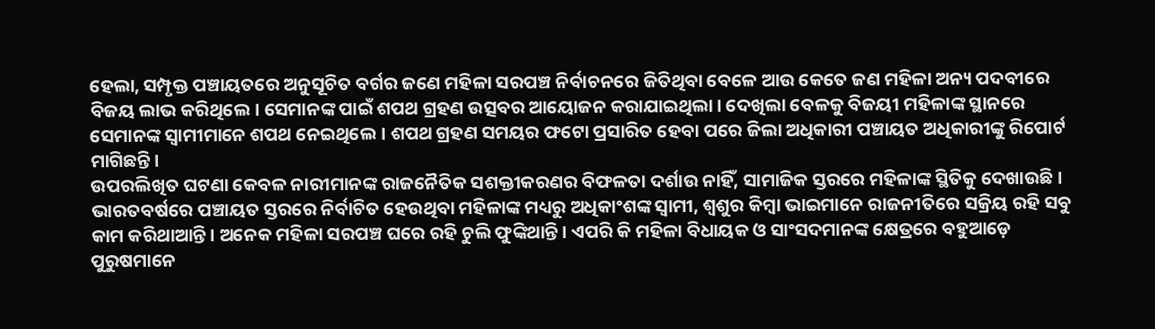ହେଲା, ସମ୍ପୃକ୍ତ ପଞ୍ଚାୟତରେ ଅନୁସୂଚିତ ବର୍ଗର ଜଣେ ମହିଳା ସରପଞ୍ଚ ନିର୍ବାଚନରେ ଜିତିଥିବା ବେଳେ ଆଉ କେତେ ଜଣ ମହିଳା ଅନ୍ୟ ପଦବୀରେ ବିଜୟ ଲାଭ କରିଥିଲେ। ସେମାନଙ୍କ ପାଇଁ ଶପଥ ଗ୍ରହଣ ଉତ୍ସବର ଆୟୋଜନ କରାଯାଇଥିଲା। ଦେଖିଲା ବେଳକୁ ବିଜୟୀ ମହିଳାଙ୍କ ସ୍ଥାନରେ ସେମାନଙ୍କ ସ୍ବାମୀମାନେ ଶପଥ ନେଇଥିଲେ। ଶପଥ ଗ୍ରହଣ ସମୟର ଫଟୋ ପ୍ରସାରିତ ହେବା ପରେ ଜିଲା ଅଧିକାରୀ ପଞ୍ଚାୟତ ଅଧିକାରୀଙ୍କୁ ରିପୋର୍ଟ ମାଗିଛନ୍ତି।
ଉପରଲିଖିତ ଘଟଣା କେବଳ ନାରୀମାନଙ୍କ ରାଜନୈତିକ ସଶକ୍ତୀକରଣର ବିଫଳତା ଦର୍ଶାଉ ନାହିଁ, ସାମାଜିକ ସ୍ତରରେ ମହିଳାଙ୍କ ସ୍ଥିତିକୁ ଦେଖାଉଛି। ଭାରତବର୍ଷରେ ପଞ୍ଚାୟତ ସ୍ତରରେ ନିର୍ବାଚିତ ହେଉଥିବା ମହିଳାଙ୍କ ମଧ୍ୟରୁ ଅଧିକାଂଶଙ୍କ ସ୍ବାମୀ, ଶ୍ୱଶୁର କିମ୍ବା ଭାଇମାନେ ରାଜନୀତିରେ ସକ୍ରିୟ ରହି ସବୁ କାମ କରିଥାଆନ୍ତି। ଅନେକ ମହିଳା ସରପଞ୍ଚ ଘରେ ରହି ଚୁଲି ଫୁଙ୍କିଥାନ୍ତି। ଏପରି କି ମହିଳା ବିଧାୟକ ଓ ସାଂସଦମାନଙ୍କ କ୍ଷେତ୍ରରେ ବହୁଆଡ଼େ ପୁରୁଷମାନେ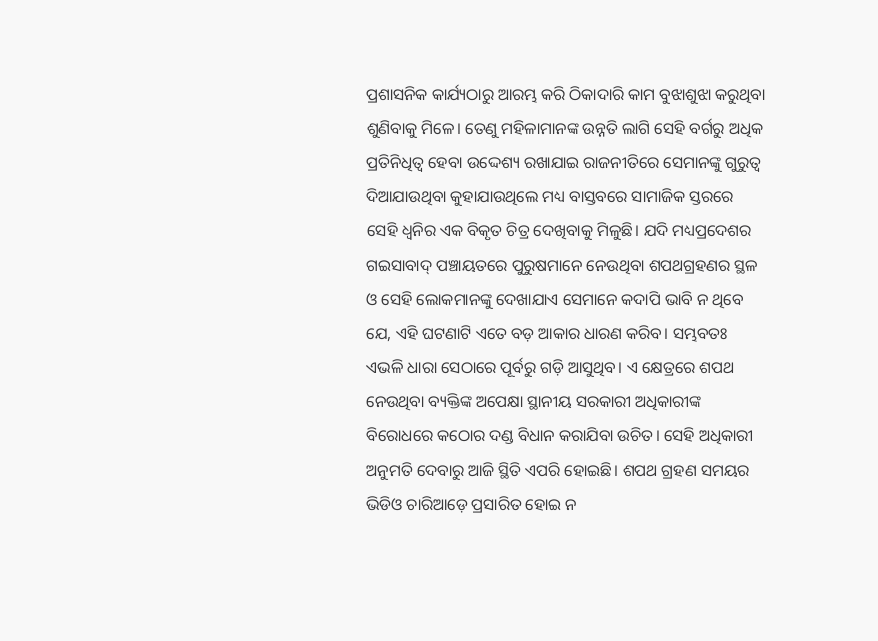ପ୍ରଶାସନିକ କାର୍ଯ୍ୟଠାରୁ ଆରମ୍ଭ କରି ଠିକାଦାରି କାମ ବୁଝାଶୁଝା କରୁଥିବା ଶୁଣିବାକୁ ମିଳେ। ତେଣୁ ମହିଳାମାନଙ୍କ ଉନ୍ନତି ଲାଗି ସେହି ବର୍ଗରୁ ଅଧିକ ପ୍ରତିନିଧିତ୍ୱ ହେବା ଉଦ୍ଦେଶ୍ୟ ରଖାଯାଇ ରାଜନୀତିରେ ସେମାନଙ୍କୁ ଗୁରୁତ୍ୱ ଦିଆଯାଉଥିବା କୁହାଯାଉଥିଲେ ମଧ୍ୟ ବାସ୍ତବରେ ସାମାଜିକ ସ୍ତରରେ ସେହି ଧ୍ୱନିର ଏକ ବିକୃତ ଚିତ୍ର ଦେଖିବାକୁ ମିଳୁଛି। ଯଦି ମଧ୍ୟପ୍ରଦେଶର ଗଇସାବାଦ୍‌ ପଞ୍ଚାୟତରେ ପୁରୁଷମାନେ ନେଉଥିବା ଶପଥଗ୍ରହଣର ସ୍ଥଳ ଓ ସେହି ଲୋକମାନଙ୍କୁ ଦେଖାଯାଏ ସେମାନେ କଦାପି ଭାବି ନ ଥିବେ ଯେ, ଏହି ଘଟଣାଟି ଏତେ ବଡ଼ ଆକାର ଧାରଣ କରିବ। ସମ୍ଭବତଃ ଏଭଳି ଧାରା ସେଠାରେ ପୂର୍ବରୁ ଗଡ଼ି ଆସୁଥିବ। ଏ କ୍ଷେତ୍ରରେ ଶପଥ ନେଉଥିବା ବ୍ୟକ୍ତିଙ୍କ ଅପେକ୍ଷା ସ୍ଥାନୀୟ ସରକାରୀ ଅଧିକାରୀଙ୍କ ବିରୋଧରେ କଠୋର ଦଣ୍ଡ ବିଧାନ କରାଯିବା ଉଚିତ। ସେହି ଅଧିକାରୀ ଅନୁମତି ଦେବାରୁ ଆଜି ସ୍ଥିତି ଏପରି ହୋଇଛି। ଶପଥ ଗ୍ରହଣ ସମୟର ଭିଡିଓ ଚାରିଆଡ଼େ ପ୍ରସାରିତ ହୋଇ ନ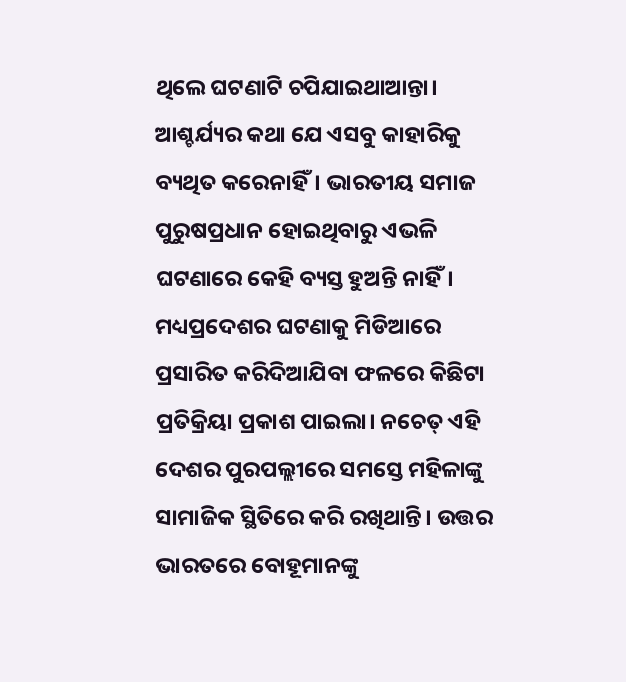ଥିଲେ ଘଟଣାଟି ଚପିଯାଇଥାଆନ୍ତା।
ଆଶ୍ଚର୍ଯ୍ୟର କଥା ଯେ ଏସବୁ କାହାରିକୁ ବ୍ୟଥିତ କରେନାହିଁ। ଭାରତୀୟ ସମାଜ ପୁରୁଷପ୍ରଧାନ ହୋଇଥିବାରୁ ଏଭଳି ଘଟଣାରେ କେହି ବ୍ୟସ୍ତ ହୁଅନ୍ତି ନାହିଁ। ମଧ୍ୟପ୍ରଦେଶର ଘଟଣାକୁ ମିଡିଆରେ ପ୍ରସାରିତ କରିଦିଆଯିବା ଫଳରେ କିଛିଟା ପ୍ରତିକ୍ରିୟା ପ୍ରକାଶ ପାଇଲା। ନଚେତ୍‌ ଏହି ଦେଶର ପୁରପଲ୍ଲୀରେ ସମସ୍ତେ ମହିଳାଙ୍କୁ ସାମାଜିକ ସ୍ଥିତିରେ କରି ରଖିଥାନ୍ତି। ଉତ୍ତର ଭାରତରେ ବୋହୂମାନଙ୍କୁ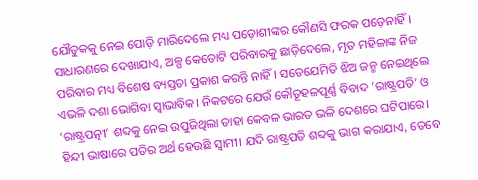ଯୌତୁକକୁ ନେଇ ପୋଡ଼ି ମାରିଦେଲେ ମଧ୍ୟ ପଡ଼ୋଶୀଙ୍କର କୌଣସି ଫରକ ପଡ଼େନାହିଁ। ସାଧାରଣରେ ଦେଖାଯାଏ, ଅଳ୍ପ କେତୋଟି ପରିବାରକୁ ଛାଡ଼ିଦେଲେ, ମୃତ ମହିଳାଙ୍କ ନିଜ ପରିବାର ମଧ୍ୟ ବିଶେଷ ବ୍ୟସ୍ତତା ପ୍ରକାଶ କରନ୍ତି ନାହିଁ। ସତେଯେମିତି ଝିଅ ଜନ୍ମ ନେଇଥିଲେ ଏଭଳି ଦଶା ଭୋଗିବା ସ୍ବାଭାବିକ। ନିକଟରେ ଯେଉଁ କୌତୂହଳପୂର୍ଣ୍ଣ ବିବାଦ ‘ରାଷ୍ଟ୍ରପତି’ ଓ ‘ରାଷ୍ଟ୍ରପତ୍ନୀ’ ଶବ୍ଦକୁ ନେଇ ଉପୁଜିଥିଲା ତାହା କେବଳ ଭାରତ ଭଳି ଦେଶରେ ଘଟିପାରେ। ହିନ୍ଦୀ ଭାଷାରେ ପତିର ଅର୍ଥ ହେଉଛି ସ୍ବାମୀ। ଯଦି ରାଷ୍ଟ୍ରପତି ଶବ୍ଦକୁ ଭାଗ କରାଯାଏ, ତେବେ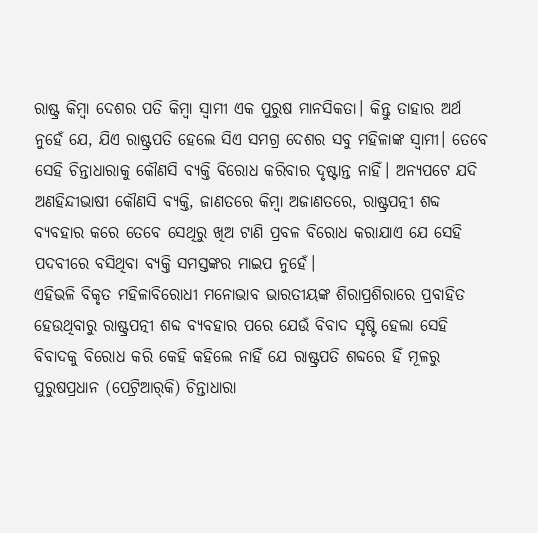ରାଷ୍ଟ୍ର କିମ୍ବା ଦେଶର ପତି କିମ୍ବା ସ୍ବାମୀ ଏକ ପୁରୁଷ ମାନସିକତା। କିନ୍ତୁ ତାହାର ଅର୍ଥ ନୁହେଁ ଯେ, ଯିଏ ରାଷ୍ଟ୍ରପତି ହେଲେ ସିଏ ସମଗ୍ର ଦେଶର ସବୁ ମହିଳାଙ୍କ ସ୍ବାମୀ। ତେବେ ସେହି ଚିନ୍ତାଧାରାକୁ କୌଣସି ବ୍ୟକ୍ତି ବିରୋଧ କରିବାର ଦୃଷ୍ଟାନ୍ତ ନାହିଁ। ଅନ୍ୟପଟେ ଯଦି ଅଣହିନ୍ଦୀଭାଷୀ କୌଣସି ବ୍ୟକ୍ତି, ଜାଣତରେ କିମ୍ବା ଅଜାଣତରେ, ରାଷ୍ଟ୍ରପତ୍ନୀ ଶବ୍ଦ ବ୍ୟବହାର କରେ ତେବେ ସେଥିରୁ ଖିଅ ଟାଣି ପ୍ରବଳ ବିରୋଧ କରାଯାଏ ଯେ ସେହି ପଦବୀରେ ବସିଥିବା ବ୍ୟକ୍ତି ସମସ୍ତଙ୍କର ମାଇପ ନୁହେଁ।
ଏହିଭଳି ବିକୃତ ମହିଳାବିରୋଧୀ ମନୋଭାବ ଭାରତୀୟଙ୍କ ଶିରାପ୍ରଶିରାରେ ପ୍ରବାହିତ ହେଉଥିବାରୁ ରାଷ୍ଟ୍ରପତ୍ନୀ ଶବ୍ଦ ବ୍ୟବହାର ପରେ ଯେଉଁ ବିବାଦ ସୃଷ୍ଟି ହେଲା ସେହି ବିବାଦକୁ ବିରୋଧ କରି କେହି କହିଲେ ନାହିଁ ଯେ ରାଷ୍ଟ୍ରପତି ଶବ୍ଦରେ ହିଁ ମୂଳରୁ ପୁରୁଷପ୍ରଧାନ (ପେଟ୍ରିଆର୍‌କି) ଚିନ୍ତାଧାରା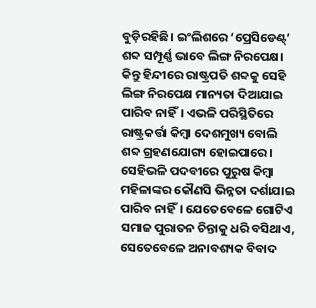ବୁଡ଼ିରହିଛି। ଇଂଲିଶରେ ‘ପ୍ରେସିଡେଣ୍ଟ୍‌’ ଶବ୍ଦ ସମ୍ପୂର୍ଣ୍ଣ ଭାବେ ଲିଙ୍ଗ ନିରପେକ୍ଷ। କିନ୍ତୁ ହିନ୍ଦୀରେ ରାଷ୍ଟ୍ରପତି ଶବ୍ଦକୁ ସେହି ଲିଙ୍ଗ ନିରପେକ୍ଷ ମାନ୍ୟତା ଦିଆଯାଇ ପାରିବ ନାହିଁ। ଏଭଳି ପରିସ୍ଥିତିରେ ରାଷ୍ଟ୍ରକର୍ତ୍ତା କିମ୍ବା ଦେଶମୁଖ୍ୟ ବୋଲି ଶବ୍ଦ ଗ୍ରହଣଯୋଗ୍ୟ ହୋଇପାରେ। ସେହିଭଳି ପଦବୀରେ ପୁରୁଷ କିମ୍ବା ମହିଳାଙ୍କର କୌଣସି ଭିନ୍ନତା ଦର୍ଶାଯାଇ ପାରିବ ନାହିଁ। ଯେତେବେଳେ ଗୋଟିଏ ସମାଜ ପୁରାତନ ଚିନ୍ତାକୁ ଧରି ବସିଥାଏ, ସେତେବେଳେ ଅନାବଶ୍ୟକ ବିବାଦ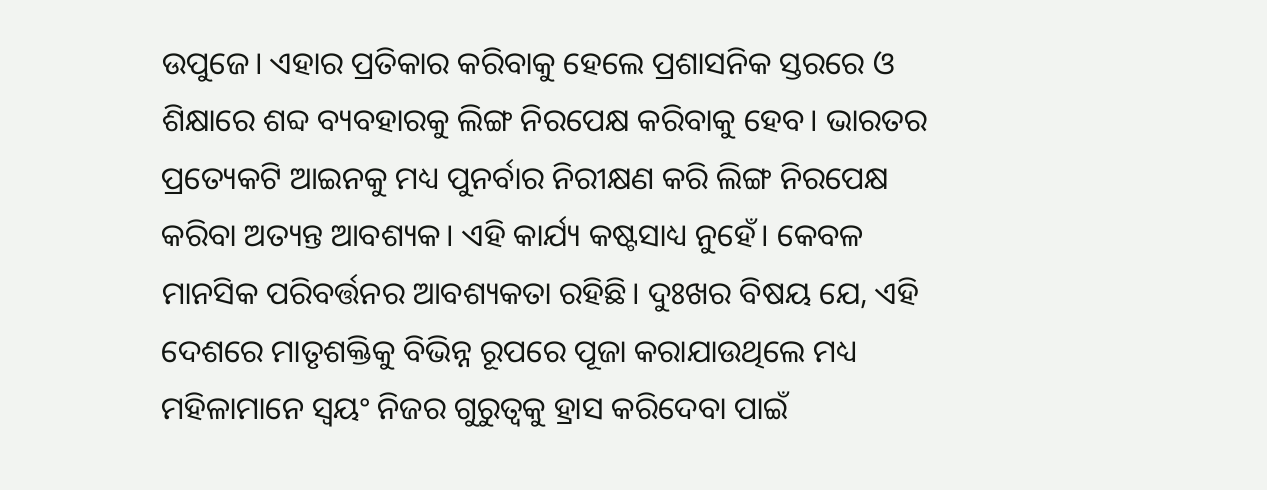ଉପୁଜେ। ଏହାର ପ୍ରତିକାର କରିବାକୁ ହେଲେ ପ୍ରଶାସନିକ ସ୍ତରରେ ଓ ଶିକ୍ଷାରେ ଶବ୍ଦ ବ୍ୟବହାରକୁ ଲିଙ୍ଗ ନିରପେକ୍ଷ କରିବାକୁ ହେବ। ଭାରତର ପ୍ରତ୍ୟେକଟି ଆଇନକୁ ମଧ୍ୟ ପୁନର୍ବାର ନିରୀକ୍ଷଣ କରି ଲିଙ୍ଗ ନିରପେକ୍ଷ କରିବା ଅତ୍ୟନ୍ତ ଆବଶ୍ୟକ। ଏହି କାର୍ଯ୍ୟ କଷ୍ଟସାଧ୍ୟ ନୁହେଁ। କେବଳ ମାନସିକ ପରିବର୍ତ୍ତନର ଆବଶ୍ୟକତା ରହିଛି। ଦୁଃଖର ବିଷୟ ଯେ, ଏହି ଦେଶରେ ମାତୃଶକ୍ତିକୁ ବିଭିନ୍ନ ରୂପରେ ପୂଜା କରାଯାଉଥିଲେ ମଧ୍ୟ ମହିଳାମାନେ ସ୍ବୟଂ ନିଜର ଗୁରୁତ୍ୱକୁ ହ୍ରାସ କରିଦେବା ପାଇଁ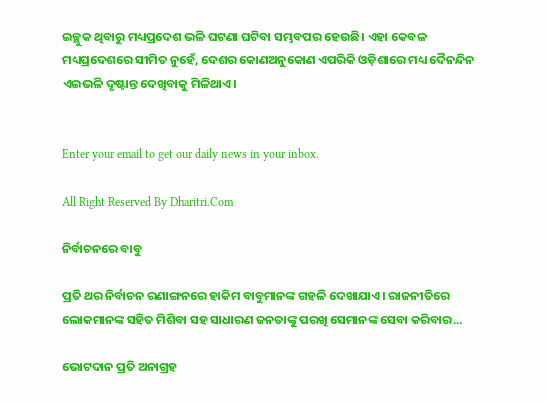ଇଚ୍ଛୁକ ଥିବାରୁ ମଧ୍ୟପ୍ରଦେଶ ଭଳି ଘଟଣା ଘଟିବା ସମ୍ଭବପର ହେଉଛି। ଏହା କେବଳ ମଧ୍ୟପ୍ରଦେଶରେ ସୀମିତ ନୁହେଁ, ଦେଶର କୋଣଅନୁକୋଣ ଏପରିକି ଓଡ଼ିଶାରେ ମଧ୍ୟ ଦୈନନ୍ଦିନ ଏଇଭଳି ଦୃଷ୍ଟାନ୍ତ ଦେଖିବାକୁ ମିଳିଥାଏ।


Enter your email to get our daily news in your inbox.

All Right Reserved By Dharitri.Com

ନିର୍ବାଚନରେ ବାବୁ

ପ୍ରତି ଥର ନିର୍ବାଚନ ରଣାଙ୍ଗନରେ ହାକିମ ବାବୁମାନଙ୍କ ଗହଳି ଦେଖାଯାଏ। ରାଜନୀତିରେ ଲୋକମାନଙ୍କ ସହିତ ମିଶିବା ସହ ସାଧାରଣ ଜନତାଙ୍କୁ ପରଖି ସେମାନଙ୍କ ସେବା କରିବାର...

ଭୋଟଦାନ ପ୍ରତି ଅନାଗ୍ରହ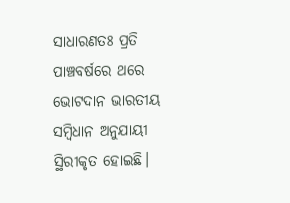ସାଧାରଣତଃ ପ୍ରତି ପାଞ୍ଚବର୍ଷରେ ଥରେ ଭୋଟଦାନ ଭାରତୀୟ ସମ୍ବିଧାନ ଅନୁଯାୟୀ ସ୍ଥିରୀକୃତ ହୋଇଛି।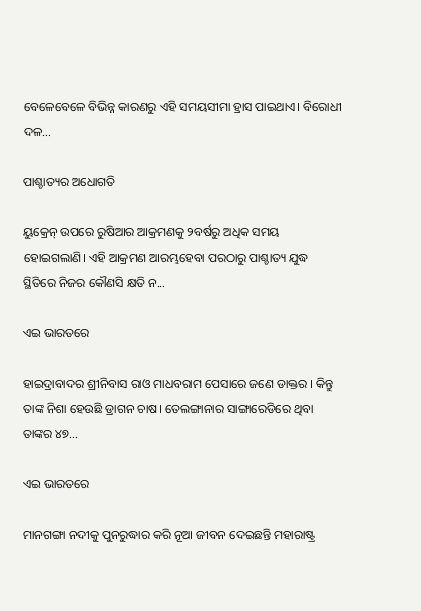ବେଳେବେଳେ ବିଭିନ୍ନ କାରଣରୁ ଏହି ସମୟସୀମା ହ୍ରାସ ପାଇଥାଏ। ବିରୋଧୀ ଦଳ...

ପାଶ୍ଚାତ୍ୟର ଅଧୋଗତି

ୟୁକ୍ରେନ୍‌ ଉପରେ ରୁଷିଆର ଆକ୍ରମଣକୁ ୨ବର୍ଷରୁ ଅଧିକ ସମୟ ହୋଇଗଲାଣି। ଏହି ଆକ୍ରମଣ ଆରମ୍ଭହେବା ପରଠାରୁ ପାଶ୍ଚାତ୍ୟ ଯୁଦ୍ଧ ସ୍ଥିତିରେ ନିଜର କୌଣସି କ୍ଷତି ନ...

ଏଇ ଭାରତରେ

ହାଇଦ୍ରାବାଦର ଶ୍ରୀନିବାସ ରାଓ ମାଧବରାମ ପେସାରେ ଜଣେ ଡାକ୍ତର । କିନ୍ତୁ ତାଙ୍କ ନିଶା ହେଉଛି ଡ୍ରାଗନ ଚାଷ। ତେଲଙ୍ଗାନାର ସାଙ୍ଗାରେଡିରେ ଥିବା ତାଙ୍କର ୪୭...

ଏଇ ଭାରତରେ

ମାନଗଙ୍ଗା ନଦୀକୁ ପୁନରୁଦ୍ଧାର କରି ନୂଆ ଜୀବନ ଦେଇଛନ୍ତି ମହାରାଷ୍ଟ୍ର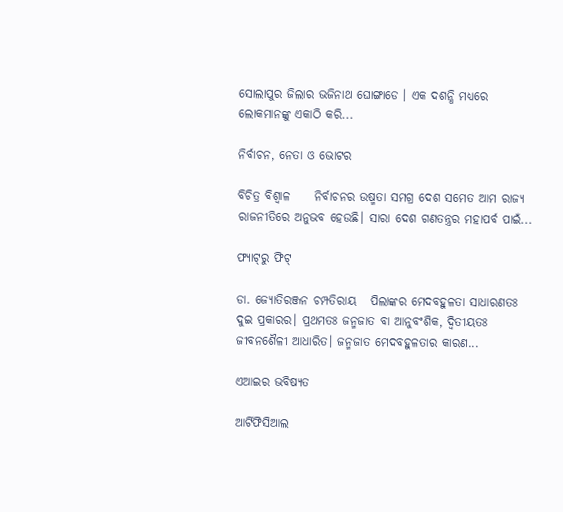ସୋଲାପୁର ଜିଲାର ଭଜିନାଥ ଘୋଙ୍ଗାଡେ । ଏକ ଦଶନ୍ଧି ମଧ୍ୟରେ ଲୋକମାନଙ୍କୁ ଏକାଠି କରି...

ନିର୍ବାଚନ, ନେତା ଓ ଭୋଟର

ବିଚିତ୍ର ବିଶ୍ୱାଳ     ନିର୍ବାଚନର ଉଷ୍ମତା ସମଗ୍ର ଦେଶ ସମେତ ଆମ ରାଜ୍ୟ ରାଜନୀତିରେ ଅନୁଭବ ହେଉଛି। ସାରା ଦେଶ ଗଣତନ୍ତ୍ରର ମହାପର୍ବ ପାଇଁ...

ଫ୍ୟାଟ୍‌ରୁ ଫିଟ୍‌

ଡା. ଜ୍ୟୋତିରଞ୍ଜନ ଚମ୍ପତିରାୟ   ପିଲାଙ୍କର ମେଦବହୁଳତା ସାଧାରଣତଃ ଦୁଇ ପ୍ରକାରର। ପ୍ରଥମତଃ ଜନ୍ମଜାତ ବା ଆନୁବଂଶିକ, ଦ୍ୱିତୀୟତଃ ଜୀବନଶୈଳୀ ଆଧାରିତ। ଜନ୍ମଜାତ ମେଦବହୁଳତାର କାରଣ...

ଏଆଇର ଭବିଷ୍ୟତ

ଆର୍ଟିଫିସିଆଲ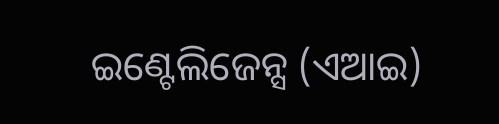ଇଣ୍ଟେଲିଜେନ୍ସ (ଏଆଇ)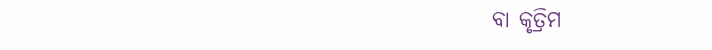ବା କୃତ୍ରିମ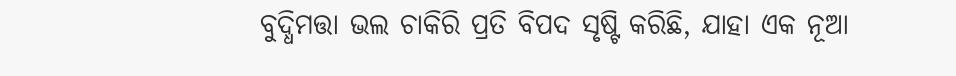ବୁଦ୍ଧିମତ୍ତା ଭଲ ଚାକିରି ପ୍ରତି ବିପଦ ସୃଷ୍ଟି କରିଛି, ଯାହା ଏକ ନୂଆ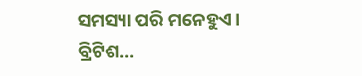ସମସ୍ୟା ପରି ମନେହୁଏ। ବ୍ରିଟିଶ...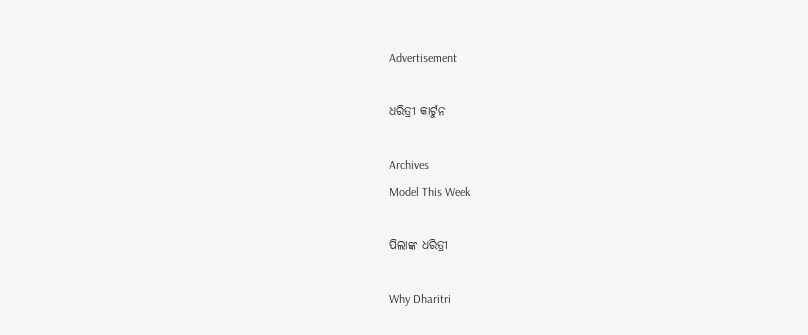Advertisement

ଧରିତ୍ରୀ କାର୍ଟୁନ

Archives
Model This Week

ପିଲାଙ୍କ ଧରିତ୍ରୀ

Why Dharitri